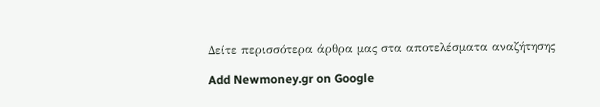Δείτε περισσότερα άρθρα μας στα αποτελέσματα αναζήτησης

Add Newmoney.gr on Google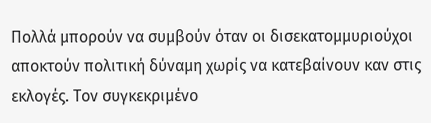Πολλά μπορούν να συμβούν όταν οι δισεκατομμυριούχοι αποκτούν πολιτική δύναμη χωρίς να κατεβαίνουν καν στις εκλογές. Τον συγκεκριμένο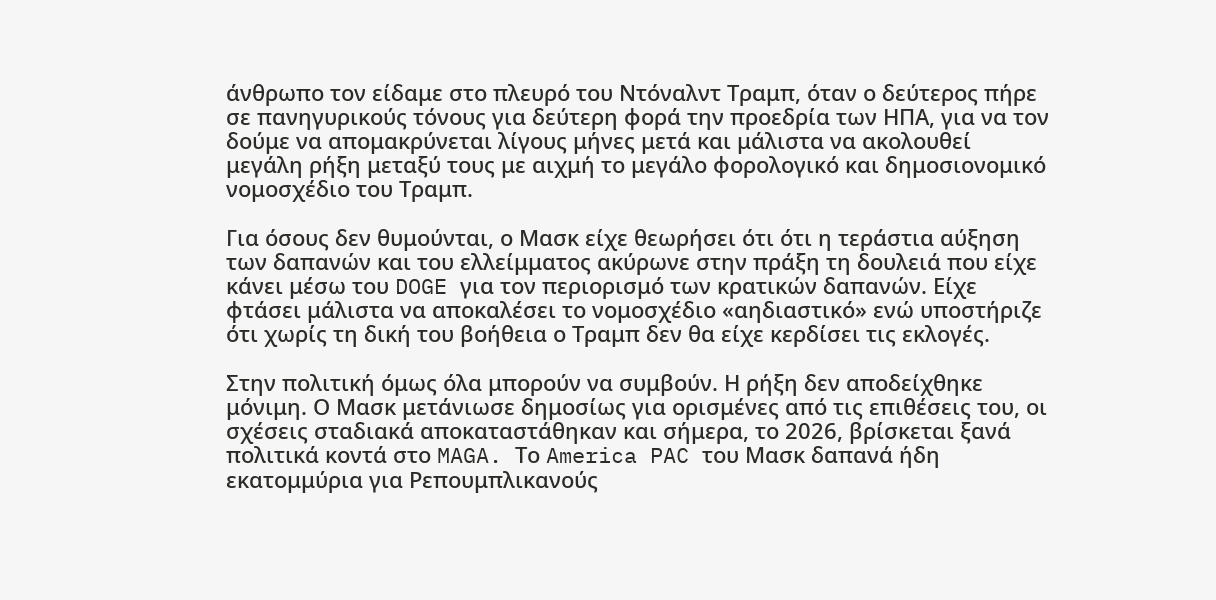άνθρωπο τον είδαμε στο πλευρό του Ντόναλντ Τραμπ, όταν ο δεύτερος πήρε σε πανηγυρικούς τόνους για δεύτερη φορά την προεδρία των ΗΠΑ, για να τον δούμε να απομακρύνεται λίγους μήνες μετά και μάλιστα να ακολουθεί μεγάλη ρήξη μεταξύ τους με αιχμή το μεγάλο φορολογικό και δημοσιονομικό νομοσχέδιο του Τραμπ.

Για όσους δεν θυμούνται, ο Μασκ είχε θεωρήσει ότι ότι η τεράστια αύξηση των δαπανών και του ελλείμματος ακύρωνε στην πράξη τη δουλειά που είχε κάνει μέσω του DOGE για τον περιορισμό των κρατικών δαπανών. Είχε φτάσει μάλιστα να αποκαλέσει το νομοσχέδιο «αηδιαστικό» ενώ υποστήριζε ότι χωρίς τη δική του βοήθεια ο Τραμπ δεν θα είχε κερδίσει τις εκλογές.

Στην πολιτική όμως όλα μπορούν να συμβούν. Η ρήξη δεν αποδείχθηκε μόνιμη. Ο Μασκ μετάνιωσε δημοσίως για ορισμένες από τις επιθέσεις του, οι σχέσεις σταδιακά αποκαταστάθηκαν και σήμερα, το 2026, βρίσκεται ξανά πολιτικά κοντά στο MAGA. Το America PAC του Μασκ δαπανά ήδη εκατομμύρια για Ρεπουμπλικανούς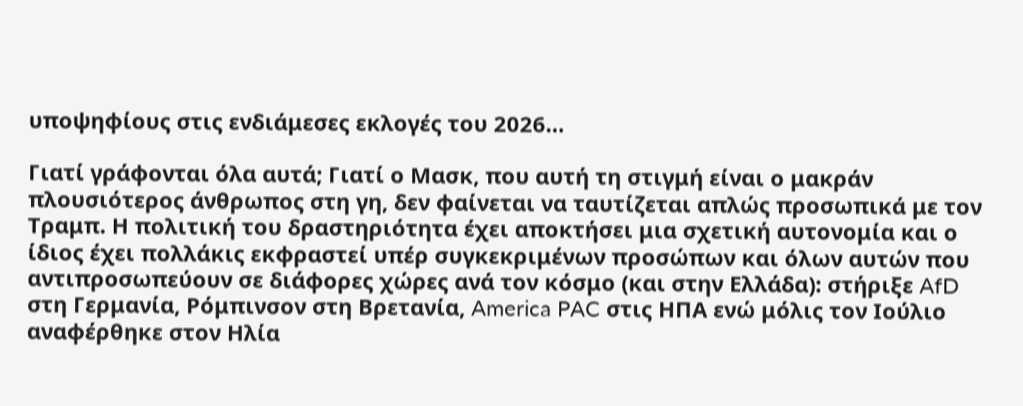υποψηφίους στις ενδιάμεσες εκλογές του 2026…

Γιατί γράφονται όλα αυτά; Γιατί ο Μασκ, που αυτή τη στιγμή είναι ο μακράν πλουσιότερος άνθρωπος στη γη, δεν φαίνεται να ταυτίζεται απλώς προσωπικά με τον Τραμπ. Η πολιτική του δραστηριότητα έχει αποκτήσει μια σχετική αυτονομία και ο ίδιος έχει πολλάκις εκφραστεί υπέρ συγκεκριμένων προσώπων και όλων αυτών που αντιπροσωπεύουν σε διάφορες χώρες ανά τον κόσμο (και στην Ελλάδα): στήριξε AfD στη Γερμανία, Ρόμπινσον στη Βρετανία, America PAC στις ΗΠΑ ενώ μόλις τον Ιούλιο αναφέρθηκε στον Ηλία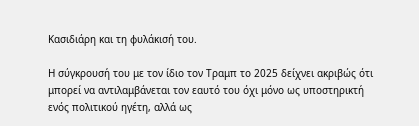Κασιδιάρη και τη φυλάκισή του.

Η σύγκρουσή του με τον ίδιο τον Τραμπ το 2025 δείχνει ακριβώς ότι μπορεί να αντιλαμβάνεται τον εαυτό του όχι μόνο ως υποστηρικτή ενός πολιτικού ηγέτη, αλλά ως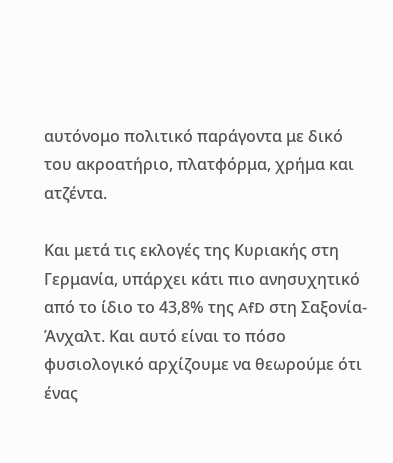αυτόνομο πολιτικό παράγοντα με δικό του ακροατήριο, πλατφόρμα, χρήμα και ατζέντα.

Και μετά τις εκλογές της Κυριακής στη Γερμανία, υπάρχει κάτι πιο ανησυχητικό από το ίδιο το 43,8% της AfD στη Σαξονία-Άνχαλτ. Και αυτό είναι το πόσο φυσιολογικό αρχίζουμε να θεωρούμε ότι ένας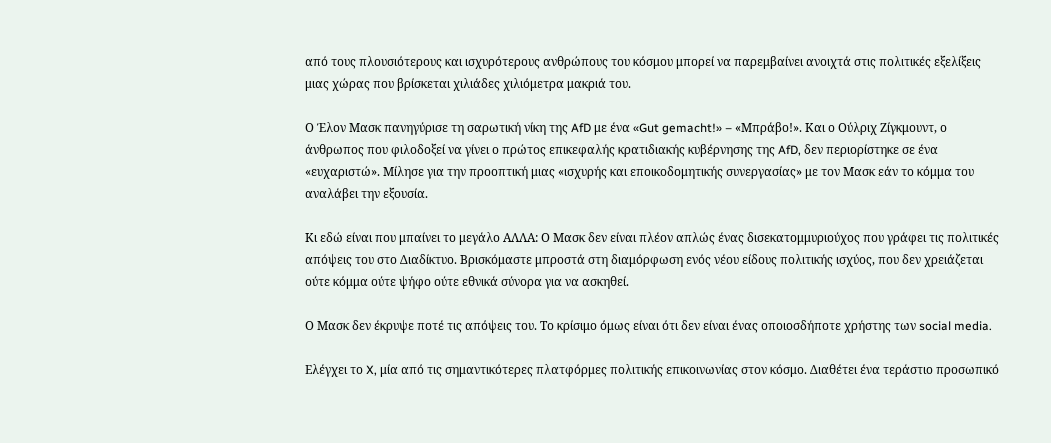από τους πλουσιότερους και ισχυρότερους ανθρώπους του κόσμου μπορεί να παρεμβαίνει ανοιχτά στις πολιτικές εξελίξεις μιας χώρας που βρίσκεται χιλιάδες χιλιόμετρα μακριά του.

Ο Έλον Μασκ πανηγύρισε τη σαρωτική νίκη της AfD με ένα «Gut gemacht!» – «Μπράβο!». Και ο Ούλριχ Ζίγκμουντ, ο άνθρωπος που φιλοδοξεί να γίνει ο πρώτος επικεφαλής κρατιδιακής κυβέρνησης της AfD, δεν περιορίστηκε σε ένα «ευχαριστώ». Μίλησε για την προοπτική μιας «ισχυρής και εποικοδομητικής συνεργασίας» με τον Μασκ εάν το κόμμα του αναλάβει την εξουσία.

Κι εδώ είναι που μπαίνει το μεγάλο ΑΛΛΑ: Ο Μασκ δεν είναι πλέον απλώς ένας δισεκατομμυριούχος που γράφει τις πολιτικές απόψεις του στο Διαδίκτυο. Βρισκόμαστε μπροστά στη διαμόρφωση ενός νέου είδους πολιτικής ισχύος, που δεν χρειάζεται ούτε κόμμα ούτε ψήφο ούτε εθνικά σύνορα για να ασκηθεί.

Ο Μασκ δεν έκρυψε ποτέ τις απόψεις του. Το κρίσιμο όμως είναι ότι δεν είναι ένας οποιοσδήποτε χρήστης των social media.

Ελέγχει το X, μία από τις σημαντικότερες πλατφόρμες πολιτικής επικοινωνίας στον κόσμο. Διαθέτει ένα τεράστιο προσωπικό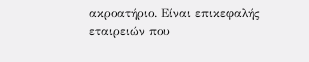ακροατήριο. Είναι επικεφαλής εταιρειών που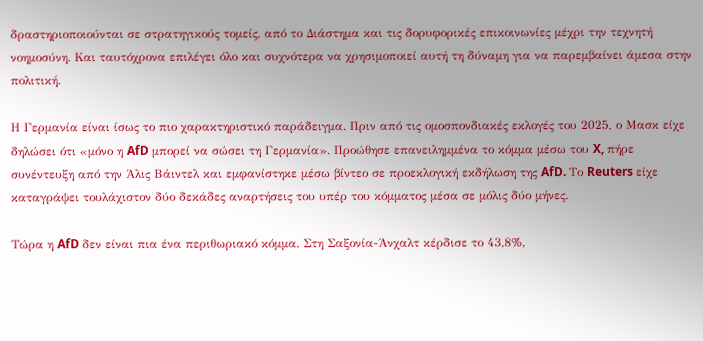δραστηριοποιούνται σε στρατηγικούς τομείς, από το Διάστημα και τις δορυφορικές επικοινωνίες μέχρι την τεχνητή νοημοσύνη. Και ταυτόχρονα επιλέγει όλο και συχνότερα να χρησιμοποιεί αυτή τη δύναμη για να παρεμβαίνει άμεσα στην πολιτική.

Η Γερμανία είναι ίσως το πιο χαρακτηριστικό παράδειγμα. Πριν από τις ομοσπονδιακές εκλογές του 2025, ο Μασκ είχε δηλώσει ότι «μόνο η AfD μπορεί να σώσει τη Γερμανία». Προώθησε επανειλημμένα το κόμμα μέσω του X, πήρε συνέντευξη από την Άλις Βάιντελ και εμφανίστηκε μέσω βίντεο σε προεκλογική εκδήλωση της AfD. Το Reuters είχε καταγράψει τουλάχιστον δύο δεκάδες αναρτήσεις του υπέρ του κόμματος μέσα σε μόλις δύο μήνες.

Τώρα η AfD δεν είναι πια ένα περιθωριακό κόμμα. Στη Σαξονία-Άνχαλτ κέρδισε το 43,8%,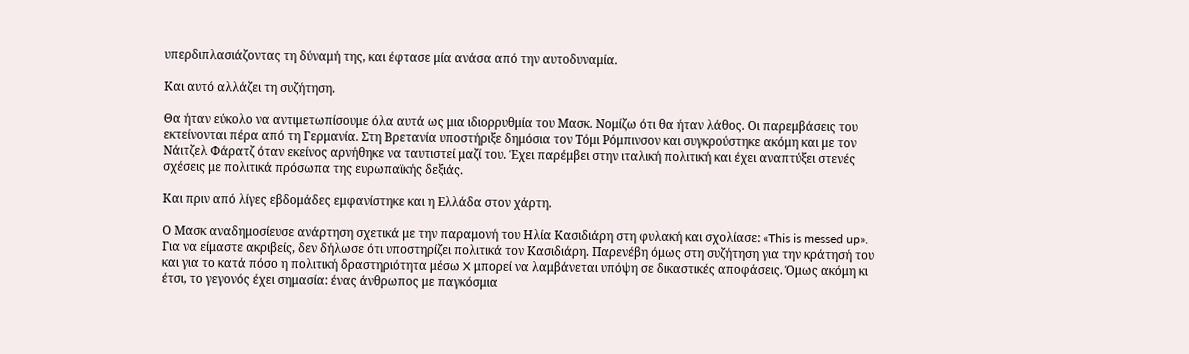υπερδιπλασιάζοντας τη δύναμή της, και έφτασε μία ανάσα από την αυτοδυναμία.

Και αυτό αλλάζει τη συζήτηση.

Θα ήταν εύκολο να αντιμετωπίσουμε όλα αυτά ως μια ιδιορρυθμία του Μασκ. Νομίζω ότι θα ήταν λάθος. Οι παρεμβάσεις του εκτείνονται πέρα από τη Γερμανία. Στη Βρετανία υποστήριξε δημόσια τον Τόμι Ρόμπινσον και συγκρούστηκε ακόμη και με τον Νάιτζελ Φάρατζ όταν εκείνος αρνήθηκε να ταυτιστεί μαζί του. Έχει παρέμβει στην ιταλική πολιτική και έχει αναπτύξει στενές σχέσεις με πολιτικά πρόσωπα της ευρωπαϊκής δεξιάς.

Και πριν από λίγες εβδομάδες εμφανίστηκε και η Ελλάδα στον χάρτη.

Ο Μασκ αναδημοσίευσε ανάρτηση σχετικά με την παραμονή του Ηλία Κασιδιάρη στη φυλακή και σχολίασε: «This is messed up». Για να είμαστε ακριβείς, δεν δήλωσε ότι υποστηρίζει πολιτικά τον Κασιδιάρη. Παρενέβη όμως στη συζήτηση για την κράτησή του και για το κατά πόσο η πολιτική δραστηριότητα μέσω X μπορεί να λαμβάνεται υπόψη σε δικαστικές αποφάσεις. Όμως ακόμη κι έτσι, το γεγονός έχει σημασία: ένας άνθρωπος με παγκόσμια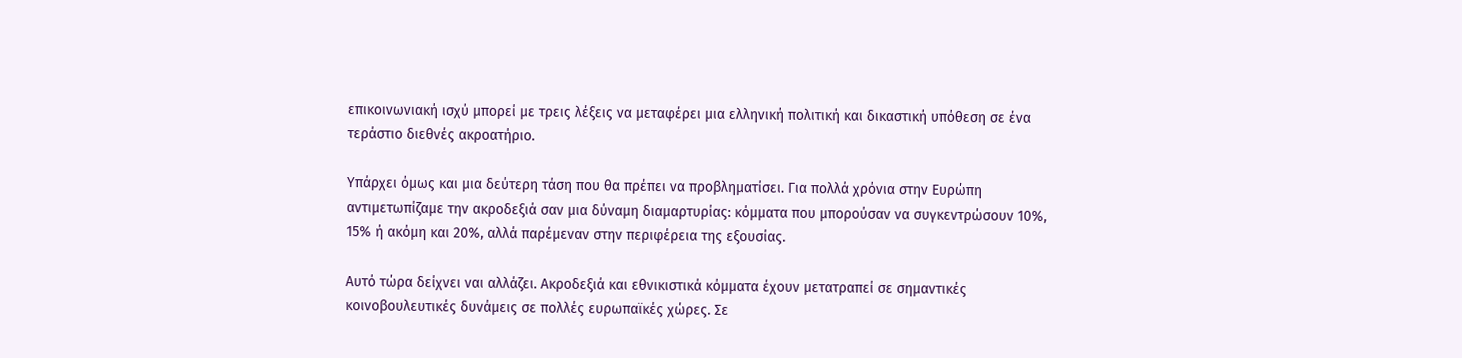επικοινωνιακή ισχύ μπορεί με τρεις λέξεις να μεταφέρει μια ελληνική πολιτική και δικαστική υπόθεση σε ένα τεράστιο διεθνές ακροατήριο.

Υπάρχει όμως και μια δεύτερη τάση που θα πρέπει να προβληματίσει. Για πολλά χρόνια στην Ευρώπη αντιμετωπίζαμε την ακροδεξιά σαν μια δύναμη διαμαρτυρίας: κόμματα που μπορούσαν να συγκεντρώσουν 10%, 15% ή ακόμη και 20%, αλλά παρέμεναν στην περιφέρεια της εξουσίας.

Αυτό τώρα δείχνει ναι αλλάζει. Ακροδεξιά και εθνικιστικά κόμματα έχουν μετατραπεί σε σημαντικές κοινοβουλευτικές δυνάμεις σε πολλές ευρωπαϊκές χώρες. Σε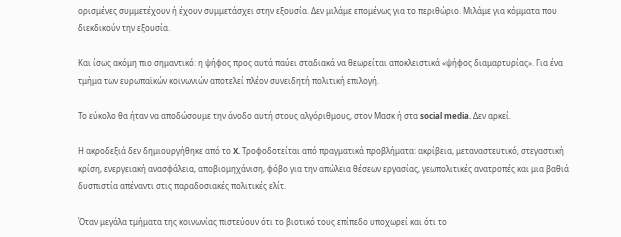ορισμένες συμμετέχουν ή έχουν συμμετάσχει στην εξουσία. Δεν μιλάμε επομένως για το περιθώριο. Μιλάμε για κόμματα που διεκδικούν την εξουσία.

Και ίσως ακόμη πιο σημαντικό: η ψήφος προς αυτά παύει σταδιακά να θεωρείται αποκλειστικά «ψήφος διαμαρτυρίας». Για ένα τμήμα των ευρωπαϊκών κοινωνιών αποτελεί πλέον συνειδητή πολιτική επιλογή.

Το εύκολο θα ήταν να αποδώσουμε την άνοδο αυτή στους αλγόριθμους, στον Μασκ ή στα social media. Δεν αρκεί.

Η ακροδεξιά δεν δημιουργήθηκε από το X. Τροφοδοτείται από πραγματικά προβλήματα: ακρίβεια, μεταναστευτικό, στεγαστική κρίση, ενεργειακή ανασφάλεια, αποβιομηχάνιση, φόβο για την απώλεια θέσεων εργασίας, γεωπολιτικές ανατροπές και μια βαθιά δυσπιστία απέναντι στις παραδοσιακές πολιτικές ελίτ.

Όταν μεγάλα τμήματα της κοινωνίας πιστεύουν ότι το βιοτικό τους επίπεδο υποχωρεί και ότι το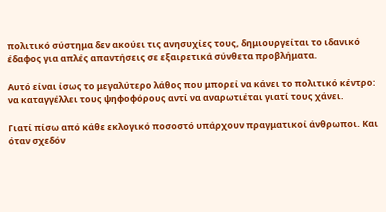πολιτικό σύστημα δεν ακούει τις ανησυχίες τους, δημιουργείται το ιδανικό έδαφος για απλές απαντήσεις σε εξαιρετικά σύνθετα προβλήματα.

Αυτό είναι ίσως το μεγαλύτερο λάθος που μπορεί να κάνει το πολιτικό κέντρο: να καταγγέλλει τους ψηφοφόρους αντί να αναρωτιέται γιατί τους χάνει.

Γιατί πίσω από κάθε εκλογικό ποσοστό υπάρχουν πραγματικοί άνθρωποι. Και όταν σχεδόν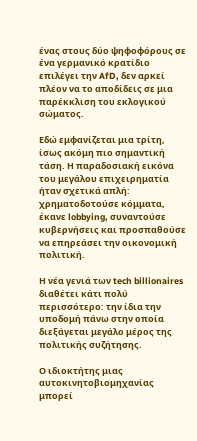ένας στους δύο ψηφοφόρους σε ένα γερμανικό κρατίδιο επιλέγει την AfD, δεν αρκεί πλέον να το αποδίδεις σε μια παρέκκλιση του εκλογικού σώματος.

Εδώ εμφανίζεται μια τρίτη, ίσως ακόμη πιο σημαντική τάση. Η παραδοσιακή εικόνα του μεγάλου επιχειρηματία ήταν σχετικά απλή: χρηματοδοτούσε κόμματα, έκανε lobbying, συναντούσε κυβερνήσεις και προσπαθούσε να επηρεάσει την οικονομική πολιτική.

Η νέα γενιά των tech billionaires διαθέτει κάτι πολύ περισσότερο: την ίδια την υποδομή πάνω στην οποία διεξάγεται μεγάλο μέρος της πολιτικής συζήτησης.

Ο ιδιοκτήτης μιας αυτοκινητοβιομηχανίας μπορεί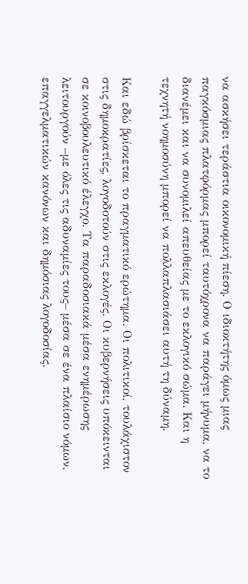να ασκήσει τεράστια οικονομική πίεση. Ο ιδιοκτήτης όμως μιας παγκόσμιας πλατφόρμας μπορεί ταυτόχρονα να παράγει μήνυμα, να το διανέμει και να συνομιλεί απευθείας με το εκλογικό σώμα. Και η τεχνητή νοημοσύνη μπορεί να πολλαπλασιάσει αυτή τη δύναμη.

Και εδώ βρίσκεται το πραγματικό ερώτημα. Οι πολιτικοί, τουλάχιστον στις δημοκρατίες, λογοδοτούν στις εκλογές. Οι κυβερνήσεις υπόκεινται σε κοινοβουλευτικό έλεγχο. Τα παραδοσιακά μέσα ενημέρωσης λειτουργούν –με όλες τις αδυναμίες τους– μέσα σε ένα πλαίσιο νόμων, επαγγελματικών κανόνων και δημόσιας λογοδοσίας.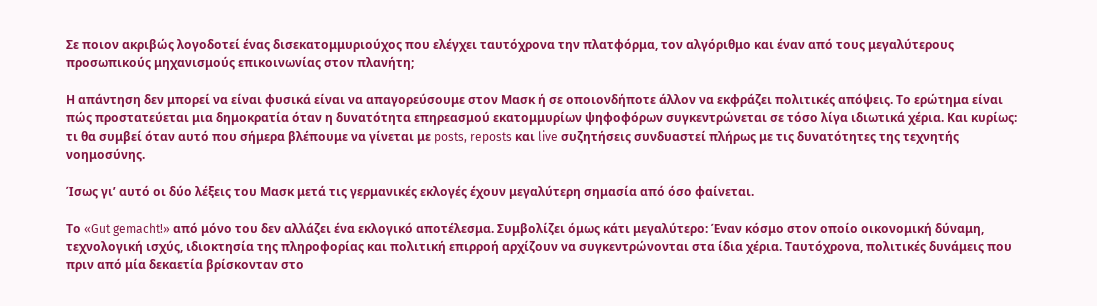Σε ποιον ακριβώς λογοδοτεί ένας δισεκατομμυριούχος που ελέγχει ταυτόχρονα την πλατφόρμα, τον αλγόριθμο και έναν από τους μεγαλύτερους προσωπικούς μηχανισμούς επικοινωνίας στον πλανήτη;

Η απάντηση δεν μπορεί να είναι φυσικά είναι να απαγορεύσουμε στον Μασκ ή σε οποιονδήποτε άλλον να εκφράζει πολιτικές απόψεις. Το ερώτημα είναι πώς προστατεύεται μια δημοκρατία όταν η δυνατότητα επηρεασμού εκατομμυρίων ψηφοφόρων συγκεντρώνεται σε τόσο λίγα ιδιωτικά χέρια. Και κυρίως: τι θα συμβεί όταν αυτό που σήμερα βλέπουμε να γίνεται με posts, reposts και live συζητήσεις συνδυαστεί πλήρως με τις δυνατότητες της τεχνητής νοημοσύνης.

Ίσως γι’ αυτό οι δύο λέξεις του Μασκ μετά τις γερμανικές εκλογές έχουν μεγαλύτερη σημασία από όσο φαίνεται.

Το «Gut gemacht!» από μόνο του δεν αλλάζει ένα εκλογικό αποτέλεσμα. Συμβολίζει όμως κάτι μεγαλύτερο: Έναν κόσμο στον οποίο οικονομική δύναμη, τεχνολογική ισχύς, ιδιοκτησία της πληροφορίας και πολιτική επιρροή αρχίζουν να συγκεντρώνονται στα ίδια χέρια. Ταυτόχρονα, πολιτικές δυνάμεις που πριν από μία δεκαετία βρίσκονταν στο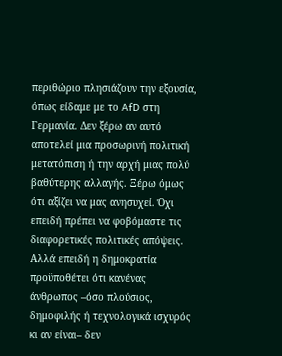περιθώριο πλησιάζουν την εξουσία, όπως είδαμε με το AfD στη Γερμανία. Δεν ξέρω αν αυτό αποτελεί μια προσωρινή πολιτική μετατόπιση ή την αρχή μιας πολύ βαθύτερης αλλαγής. Ξέρω όμως ότι αξίζει να μας ανησυχεί. Όχι επειδή πρέπει να φοβόμαστε τις διαφορετικές πολιτικές απόψεις. Αλλά επειδή η δημοκρατία προϋποθέτει ότι κανένας άνθρωπος –όσο πλούσιος, δημοφιλής ή τεχνολογικά ισχυρός κι αν είναι– δεν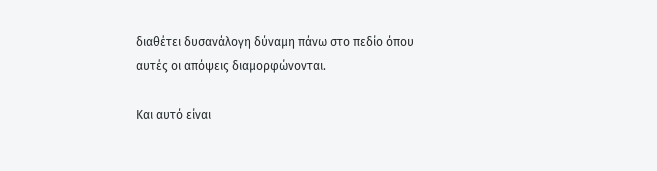διαθέτει δυσανάλογη δύναμη πάνω στο πεδίο όπου αυτές οι απόψεις διαμορφώνονται.

Και αυτό είναι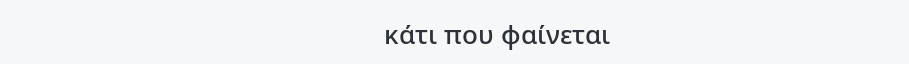κάτι που φαίνεται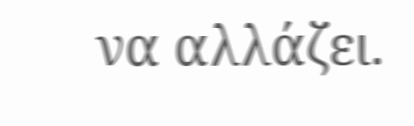να αλλάζει.